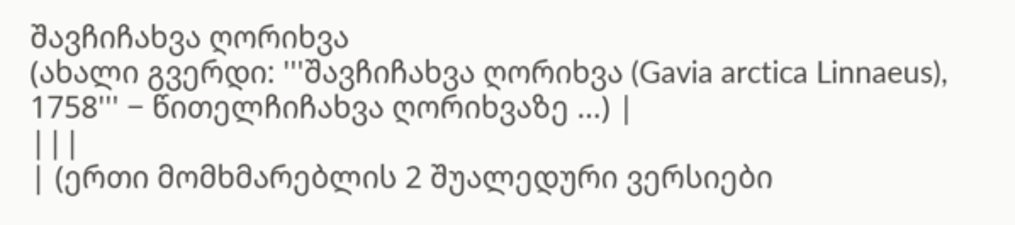შავჩიჩახვა ღორიხვა
(ახალი გვერდი: '''შავჩიჩახვა ღორიხვა (Gavia arctica Linnaeus), 1758''' − წითელჩიჩახვა ღორიხვაზე ...) |
|||
| (ერთი მომხმარებლის 2 შუალედური ვერსიები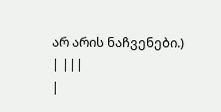არ არის ნაჩვენები.) | |||
|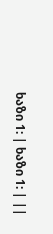ხაზი 1: | ხაზი 1: | ||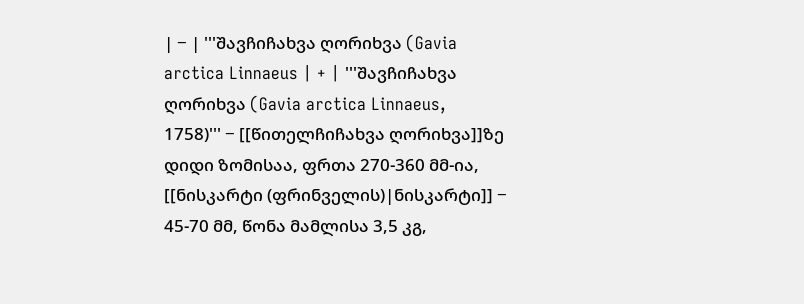| − | '''შავჩიჩახვა ღორიხვა (Gavia arctica Linnaeus | + | '''შავჩიჩახვა ღორიხვა (Gavia arctica Linnaeus, 1758)''' − [[წითელჩიჩახვა ღორიხვა]]ზე დიდი ზომისაა, ფრთა 270-360 მმ-ია, [[ნისკარტი (ფრინველის)|ნისკარტი]] − 45-70 მმ, წონა მამლისა 3,5 კგ,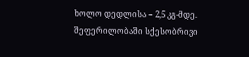ხოლო დედლისა − 2,5 კგ-მდე. შეფერილობაში სქესობრივი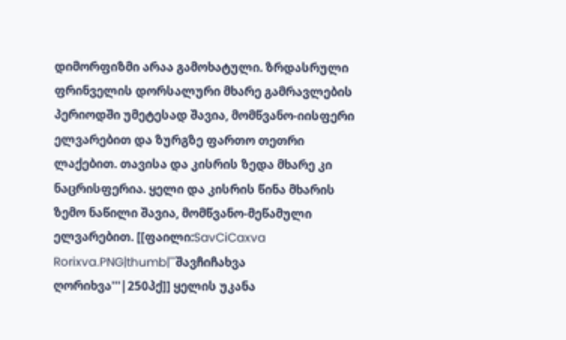დიმორფიზმი არაა გამოხატული. ზრდასრული ფრინველის დორსალური მხარე გამრავლების პერიოდში უმეტესად შავია, მომწვანო-იისფერი ელვარებით და ზურგზე ფართო თეთრი ლაქებით. თავისა და კისრის ზედა მხარე კი ნაცრისფერია. ყელი და კისრის წინა მხარის ზემო ნაწილი შავია, მომწვანო-მეწამული ელვარებით. [[ფაილი:SavCiCaxva Rorixva.PNG|thumb|'''შავჩიჩახვა ღორიხვა'''|250პქ]] ყელის უკანა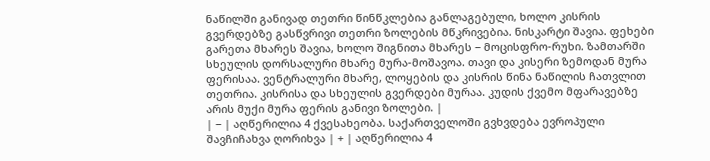ნაწილში განივად თეთრი წინწკლებია განლაგებული, ხოლო კისრის გვერდებზე გასწვრივი თეთრი ზოლების მწკრივებია. ნისკარტი შავია. ფეხები გარეთა მხარეს შავია, ხოლო შიგნითა მხარეს − მოცისფრო-რუხი. ზამთარში სხეულის დორსალური მხარე მურა-მოშავოა. თავი და კისერი ზემოდან მურა ფერისაა. ვენტრალური მხარე, ლოყების და კისრის წინა ნაწილის ჩათვლით თეთრია. კისრისა და სხეულის გვერდები მურაა. კუდის ქვემო მფარავებზე არის მუქი მურა ფერის განივი ზოლები. |
| − | აღწერილია 4 ქვესახეობა. საქართველოში გვხვდება ევროპული შავჩიჩახვა ღორიხვა | + | აღწერილია 4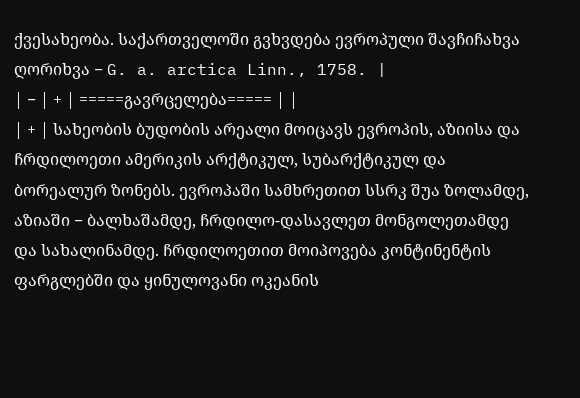ქვესახეობა. საქართველოში გვხვდება ევროპული შავჩიჩახვა ღორიხვა − G. a. arctica Linn., 1758. |
| − | + | =====გავრცელება===== | |
| + | სახეობის ბუდობის არეალი მოიცავს ევროპის, აზიისა და ჩრდილოეთი ამერიკის არქტიკულ, სუბარქტიკულ და ბორეალურ ზონებს. ევროპაში სამხრეთით სსრკ შუა ზოლამდე, აზიაში − ბალხაშამდე, ჩრდილო-დასავლეთ მონგოლეთამდე და სახალინამდე. ჩრდილოეთით მოიპოვება კონტინენტის ფარგლებში და ყინულოვანი ოკეანის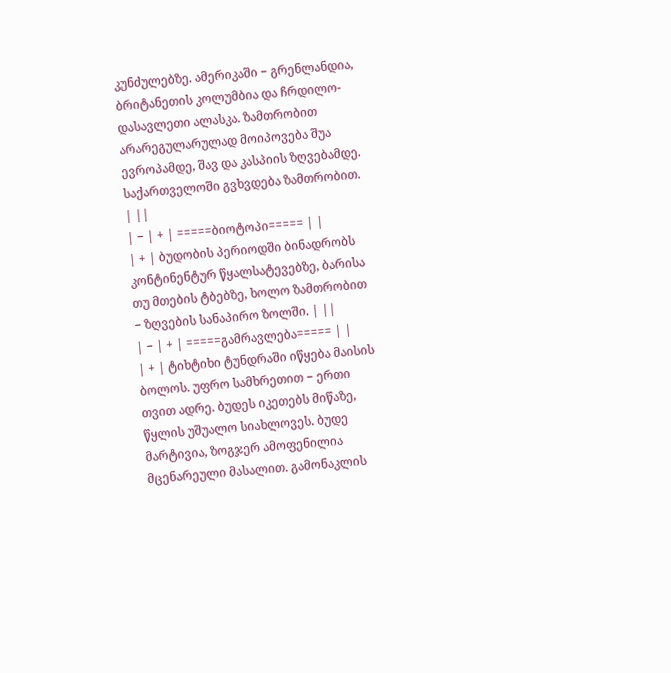კუნძულებზე. ამერიკაში − გრენლანდია, ბრიტანეთის კოლუმბია და ჩრდილო-დასავლეთი ალასკა. ზამთრობით არარეგულარულად მოიპოვება შუა ევროპამდე, შავ და კასპიის ზღვებამდე. საქართველოში გვხვდება ზამთრობით. | ||
| − | + | =====ბიოტოპი===== | |
| + | ბუდობის პერიოდში ბინადრობს კონტინენტურ წყალსატევებზე, ბარისა თუ მთების ტბებზე, ხოლო ზამთრობით − ზღვების სანაპირო ზოლში. | ||
| − | + | =====გამრავლება===== | |
| + | ტიხტიხი ტუნდრაში იწყება მაისის ბოლოს. უფრო სამხრეთით − ერთი თვით ადრე. ბუდეს იკეთებს მიწაზე, წყლის უშუალო სიახლოვეს. ბუდე მარტივია, ზოგჯერ ამოფენილია მცენარეული მასალით. გამონაკლის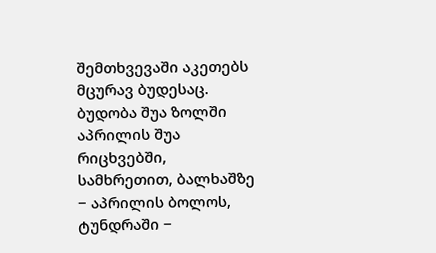შემთხვევაში აკეთებს მცურავ ბუდესაც. ბუდობა შუა ზოლში აპრილის შუა რიცხვებში, სამხრეთით, ბალხაშზე − აპრილის ბოლოს, ტუნდრაში −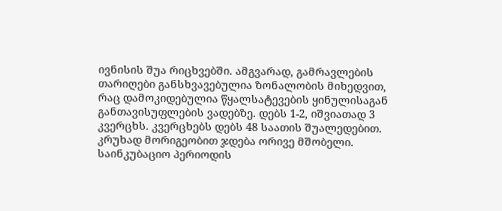ივნისის შუა რიცხვებში. ამგვარად, გამრავლების თარიღები განსხვავებულია ზონალობის მიხედვით, რაც დამოკიდებულია წყალსატევების ყინულისაგან განთავისუფლების ვადებზე. დებს 1-2, იშვიათად 3 კვერცხს. კვერცხებს დებს 48 საათის შუალედებით. კრუხად მორიგეობით ჯდება ორივე მშობელი. საინკუბაციო პერიოდის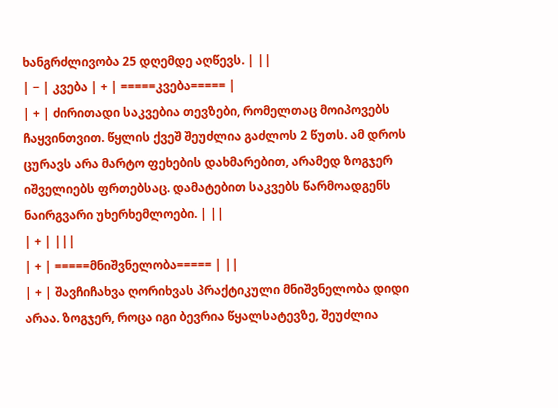ხანგრძლივობა 25 დღემდე აღწევს. | ||
| − | კვება | + | =====კვება===== |
| + | ძირითადი საკვებია თევზები, რომელთაც მოიპოვებს ჩაყვინთვით. წყლის ქვეშ შეუძლია გაძლოს 2 წუთს. ამ დროს ცურავს არა მარტო ფეხების დახმარებით, არამედ ზოგჯერ იშველიებს ფრთებსაც. დამატებით საკვებს წარმოადგენს ნაირგვარი უხერხემლოები. | ||
| + | |||
| + | =====მნიშვნელობა===== | ||
| + | შავჩიჩახვა ღორიხვას პრაქტიკული მნიშვნელობა დიდი არაა. ზოგჯერ, როცა იგი ბევრია წყალსატევზე, შეუძლია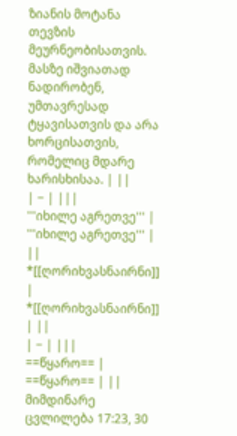ზიანის მოტანა თევზის მეურნეობისათვის. მასზე იშვიათად ნადირობენ, უმთავრესად ტყავისათვის და არა ხორცისათვის, რომელიც მდარე ხარისხისაა. | ||
| − | |||
'''იხილე აგრეთვე''' | '''იხილე აგრეთვე''' | ||
*[[ღორიხვასნაირნი]] | *[[ღორიხვასნაირნი]] | ||
| − | |||
==წყარო== | ==წყარო== | ||
მიმდინარე ცვლილება 17:23, 30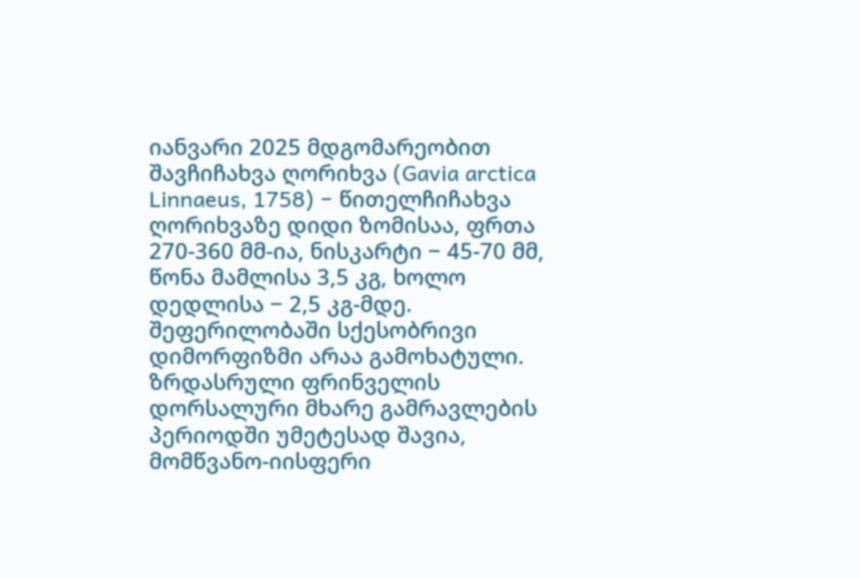იანვარი 2025 მდგომარეობით
შავჩიჩახვა ღორიხვა (Gavia arctica Linnaeus, 1758) − წითელჩიჩახვა ღორიხვაზე დიდი ზომისაა, ფრთა 270-360 მმ-ია, ნისკარტი − 45-70 მმ, წონა მამლისა 3,5 კგ, ხოლო დედლისა − 2,5 კგ-მდე. შეფერილობაში სქესობრივი დიმორფიზმი არაა გამოხატული. ზრდასრული ფრინველის დორსალური მხარე გამრავლების პერიოდში უმეტესად შავია, მომწვანო-იისფერი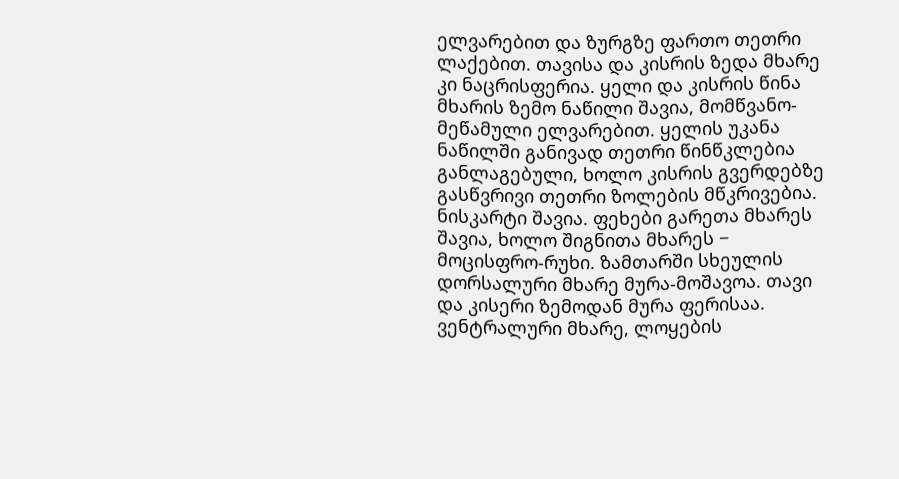ელვარებით და ზურგზე ფართო თეთრი ლაქებით. თავისა და კისრის ზედა მხარე კი ნაცრისფერია. ყელი და კისრის წინა მხარის ზემო ნაწილი შავია, მომწვანო-მეწამული ელვარებით. ყელის უკანა ნაწილში განივად თეთრი წინწკლებია განლაგებული, ხოლო კისრის გვერდებზე გასწვრივი თეთრი ზოლების მწკრივებია. ნისკარტი შავია. ფეხები გარეთა მხარეს შავია, ხოლო შიგნითა მხარეს − მოცისფრო-რუხი. ზამთარში სხეულის დორსალური მხარე მურა-მოშავოა. თავი და კისერი ზემოდან მურა ფერისაა. ვენტრალური მხარე, ლოყების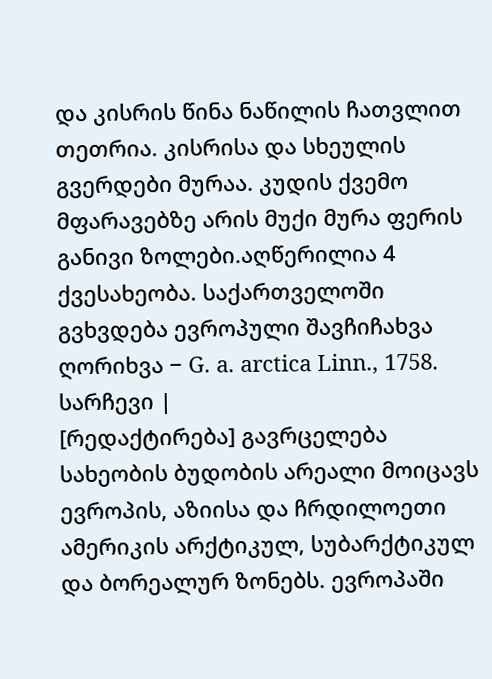და კისრის წინა ნაწილის ჩათვლით თეთრია. კისრისა და სხეულის გვერდები მურაა. კუდის ქვემო მფარავებზე არის მუქი მურა ფერის განივი ზოლები.აღწერილია 4 ქვესახეობა. საქართველოში გვხვდება ევროპული შავჩიჩახვა ღორიხვა − G. a. arctica Linn., 1758.
სარჩევი |
[რედაქტირება] გავრცელება
სახეობის ბუდობის არეალი მოიცავს ევროპის, აზიისა და ჩრდილოეთი ამერიკის არქტიკულ, სუბარქტიკულ და ბორეალურ ზონებს. ევროპაში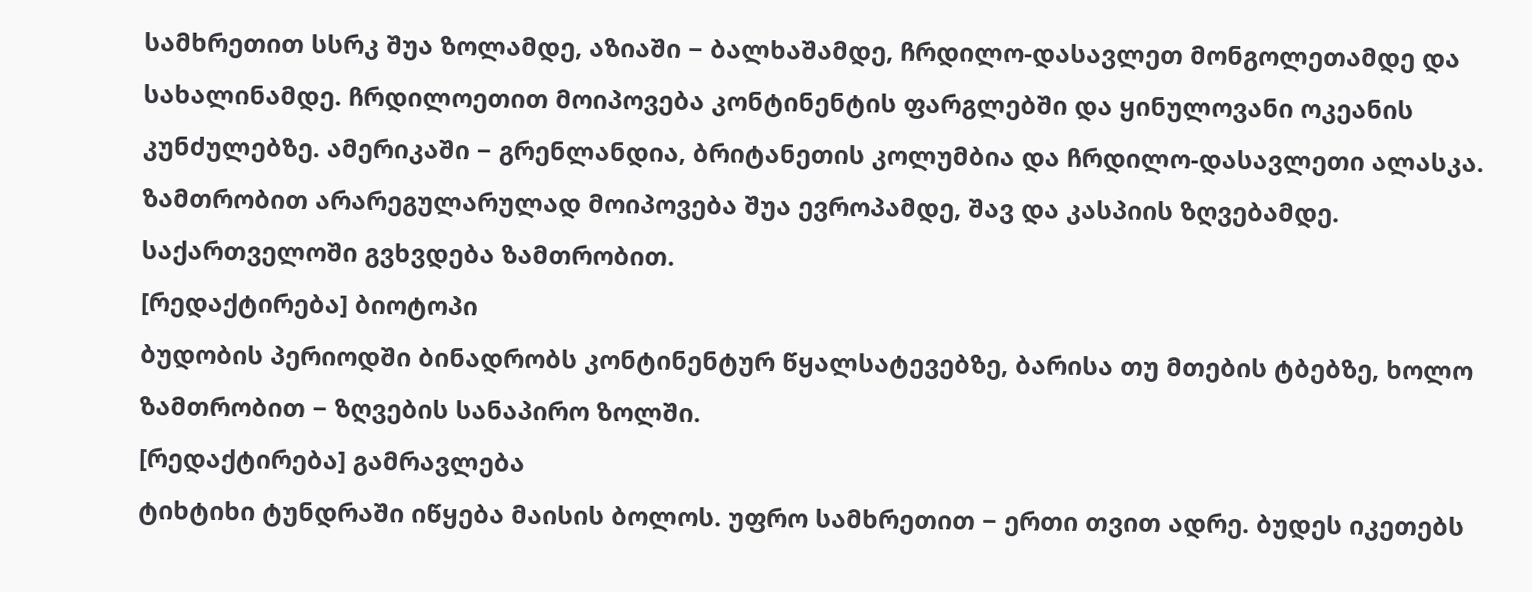სამხრეთით სსრკ შუა ზოლამდე, აზიაში − ბალხაშამდე, ჩრდილო-დასავლეთ მონგოლეთამდე და სახალინამდე. ჩრდილოეთით მოიპოვება კონტინენტის ფარგლებში და ყინულოვანი ოკეანის კუნძულებზე. ამერიკაში − გრენლანდია, ბრიტანეთის კოლუმბია და ჩრდილო-დასავლეთი ალასკა. ზამთრობით არარეგულარულად მოიპოვება შუა ევროპამდე, შავ და კასპიის ზღვებამდე. საქართველოში გვხვდება ზამთრობით.
[რედაქტირება] ბიოტოპი
ბუდობის პერიოდში ბინადრობს კონტინენტურ წყალსატევებზე, ბარისა თუ მთების ტბებზე, ხოლო ზამთრობით − ზღვების სანაპირო ზოლში.
[რედაქტირება] გამრავლება
ტიხტიხი ტუნდრაში იწყება მაისის ბოლოს. უფრო სამხრეთით − ერთი თვით ადრე. ბუდეს იკეთებს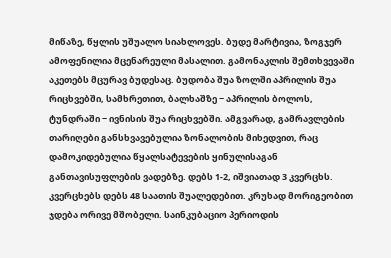მიწაზე, წყლის უშუალო სიახლოვეს. ბუდე მარტივია, ზოგჯერ ამოფენილია მცენარეული მასალით. გამონაკლის შემთხვევაში აკეთებს მცურავ ბუდესაც. ბუდობა შუა ზოლში აპრილის შუა რიცხვებში, სამხრეთით, ბალხაშზე − აპრილის ბოლოს, ტუნდრაში − ივნისის შუა რიცხვებში. ამგვარად, გამრავლების თარიღები განსხვავებულია ზონალობის მიხედვით, რაც დამოკიდებულია წყალსატევების ყინულისაგან განთავისუფლების ვადებზე. დებს 1-2, იშვიათად 3 კვერცხს. კვერცხებს დებს 48 საათის შუალედებით. კრუხად მორიგეობით ჯდება ორივე მშობელი. საინკუბაციო პერიოდის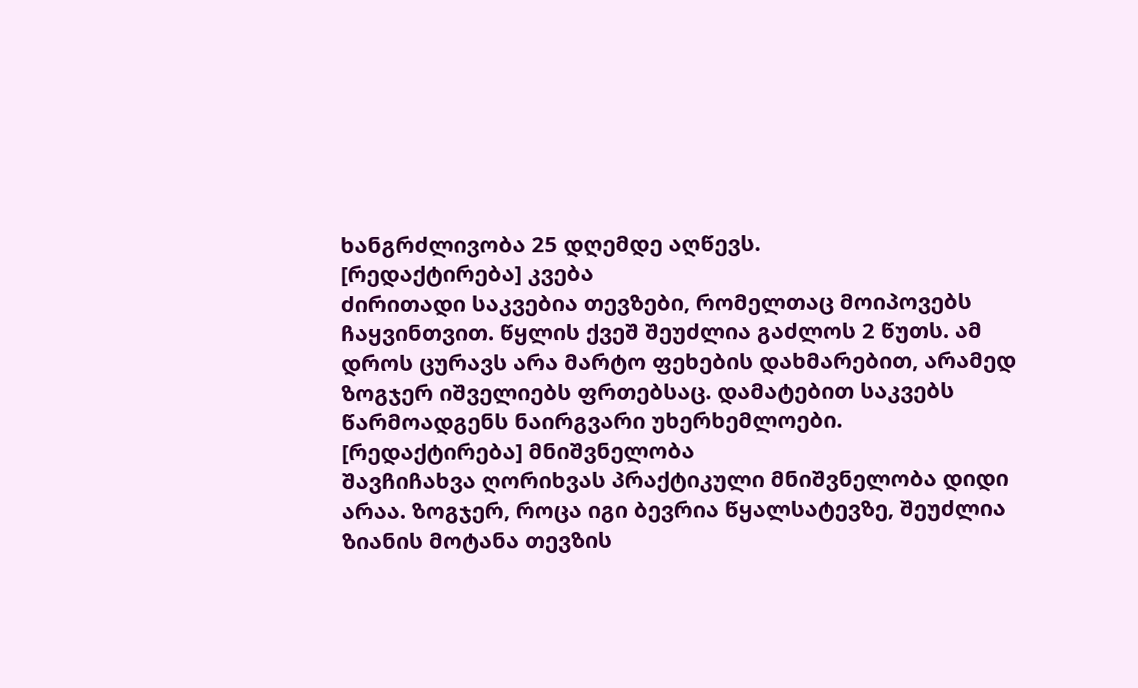ხანგრძლივობა 25 დღემდე აღწევს.
[რედაქტირება] კვება
ძირითადი საკვებია თევზები, რომელთაც მოიპოვებს ჩაყვინთვით. წყლის ქვეშ შეუძლია გაძლოს 2 წუთს. ამ დროს ცურავს არა მარტო ფეხების დახმარებით, არამედ ზოგჯერ იშველიებს ფრთებსაც. დამატებით საკვებს წარმოადგენს ნაირგვარი უხერხემლოები.
[რედაქტირება] მნიშვნელობა
შავჩიჩახვა ღორიხვას პრაქტიკული მნიშვნელობა დიდი არაა. ზოგჯერ, როცა იგი ბევრია წყალსატევზე, შეუძლია ზიანის მოტანა თევზის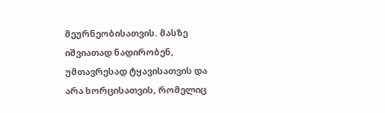მეურნეობისათვის. მასზე იშვიათად ნადირობენ, უმთავრესად ტყავისათვის და არა ხორცისათვის, რომელიც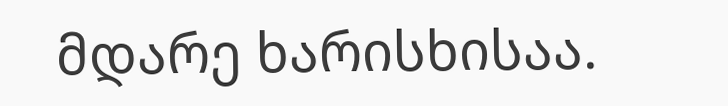მდარე ხარისხისაა.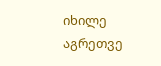იხილე აგრეთვე